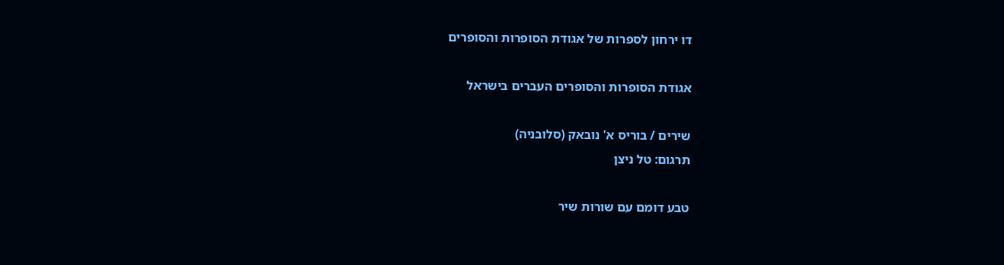דו ירחון לספרות של אגודת הסופרות והסופרים

אגודת הסופרות והסופרים העברים בישראל

שירים / בוריס א' נובאק (סלובניה)
תרגום: טל ניצן

טבע דומם עם שורות שיר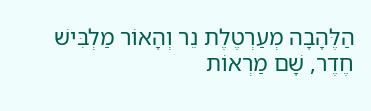הַלֶּהָבָה מְעַרְטֶלֶת נֵר וְהָאוֹר מַלְבִּישׁ
חֶדֶר, שָׁם מַרְאוֹת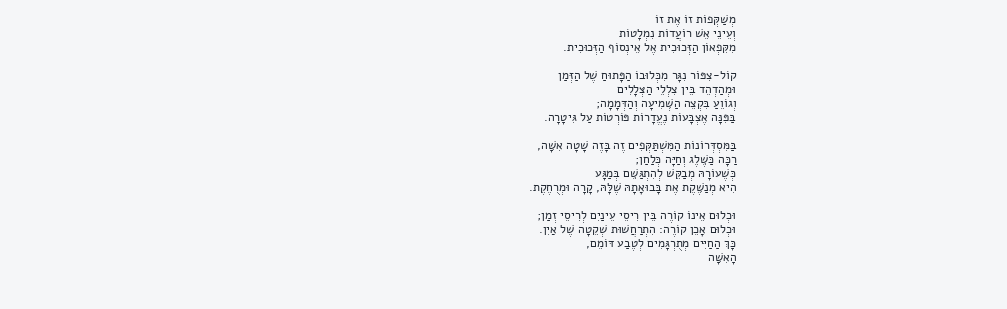מְשַׁקְּפוֹת זוֹ אֶת זוֹ
וְעֵינֵי אֵשׁ רוֹעֲדוֹת נִמְלָטוֹת
מִקִּפְאוֹן הַזְּכוּכִית אֶל אֵינְסוֹף הַזְּכוּכִית.

קוֹל-צִפּוֹר נִגָּר מִכְּלוּבוֹ הַפָּתוּחַ שֶׁל הַזְּמַן
וּמְהַדְהֵד בֵּין צִלְלֵי הַצְּלָלִים
וְגוֹוֵעַ בִּקְצֵה הַשְּׁמִיעָה וְהַדְּמָמָה;
בַּפִּנָּה אֶצְבָּעוֹת נֶעֱדָרוֹת פּוֹרְטוֹת עַל גִּיטָרָה.

בַּמִּסְדְּרוֹנוֹת הַמִּשְׁתַּקְּפִים זֶה בָּזֶה שָׁטָה אִשָּׁה,
רַכָּה כַּשֶּׁלֶג וְחַיָּה כְּלַחַן;
כְּשֶׁעוֹרָהּ מְבַקֵּשׁ לְהִתְגַּשֵּׁם בְּמַגָּע
הִיא מְנַשֶּׁקֶת אֶת בָּבוּאָתָהּ שֶׁלָּהּ, קָרָה וּמְרֻחֶקֶת.

וּכְלוּם אֵינוֹ קוֹרֶה בֵּין רִיסֵי עֵינַיִם לְרִיסֵי זְמַן;
וּכְלוּם אָכֵן קוֹרֶה: הִתְרַחֲשׁוּת שְׁקֵטָה שֶׁל אַיִן.
כָּךְ הַחַיִּים מְתֻרְגָּמִים לְטֶבַע דּוֹמֵם,
הָאִשָּׁה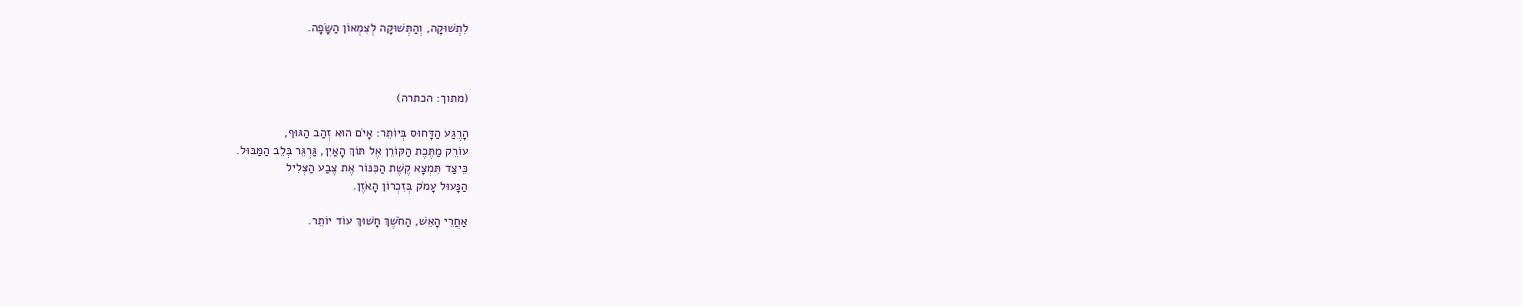לִתְשׁוּקָה, וְהַתְּשׁוּקָה לְצִמְאוֹן הַשָּׂפָה.



(מתוך: הכתרה)

הָרֶגַע הַדָּחוּס בְּיוֹתֵר: אָיֹם הוּא זְהַב הַגּוּף,
עוֹרֵק מַתֶּכֶת הַקּוֹרֵן אֶל תּוֹךְ הָאַיִן, גַּרְגֵּר בְּלֵב הַמַּבּוּל.
כֵּיצַד תִּמְצָא קֶשֶׁת הַכִּנּוֹר אֶת צֶבַע הַצְּלִיל
הַנָּעוּל עָמֹק בְּזִכְרוֹן הָאֹזֶן.

אַחֲרֵי הָאֵשׁ, הַחֹשֶׁךְ חָשׁוּךְ עוֹד יוֹתֵר.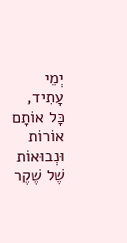יְמֵי עָתִיד, כָּל אוֹתָם אוֹרוֹת וּנְבוּאוֹת שֶׁל שֶׁקֶר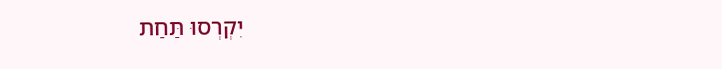יִקְרְסוּ תַּחַת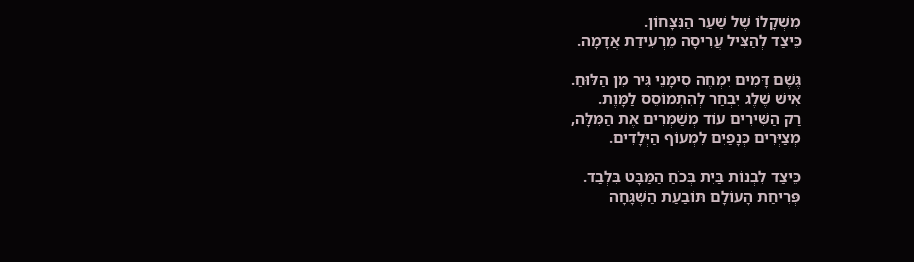מִשְׁקָלוֹ שֶׁל שַׁעַר הַנִּצָּחוֹן.
כֵּיצַד לְהַצִּיל עֲרִיסָה מֵרְעִידַת אֲדָמָה.

גֶּשֶׁם דָּמִים יִמְחֶה סִימָנֵי גִּיר מִן הַלּוּחַ.
אִישׁ שֶׁלֶג יִבְחַר לְהִתְמוֹסֵס לַמָּוֶת.
רַק הַשִּׁירִים עוֹד מְשַׁמְּרִים אֶת הַמִּלָּה,
מְצַיְּרִים כְּנָפַיִם לִמְעוֹף הַיְּלָדִים.

כֵּיצַד לִבְנוֹת בַּיִת בְּכֹחַ הַמַּבָּט בִּלְבַד.
פְּרִיחַת הָעוֹלָם תּוֹבַעַת הַשְׁגָּחָה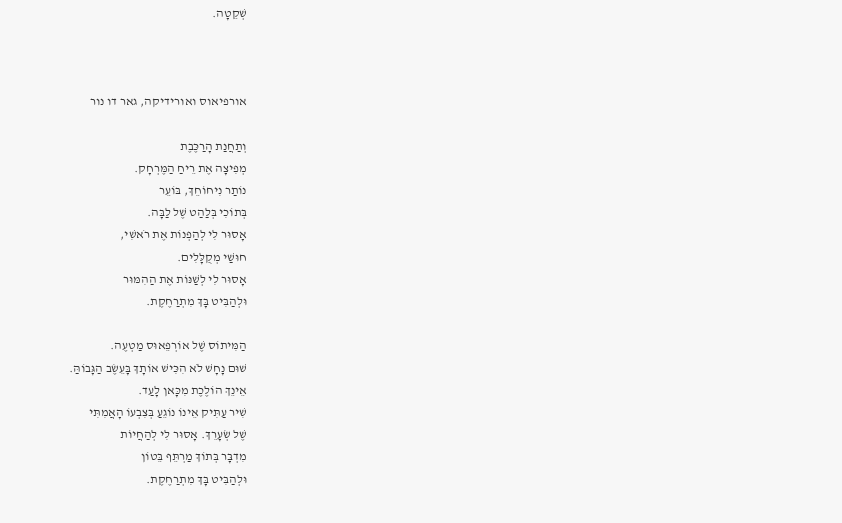שְׁקֵטָה.



אורפיאוס ואורידיקה, גאר דו נור

וְתַחֲנַת הָרַכֶּבֶת
מְפִיצָה אֶת רֵיחַ הַמֶּרְחָק.
נוֹתַר נִיחוֹחֵךְ, בּוֹעֵר
בְּתוֹכִי בְּלַהַט שֶׁל לַבָּה.
אָסוּר לִי לְהַפְנוֹת אֶת רֹאשִׁי,
חוּשַׁי מְקֻלָּלִים.
אָסוּר לִי לְשַׁנּוֹת אֶת הַהִמּוּר
וּלְהַבִּיט בָּךְ מִתְרַחֶקֶת.

הַמִּיתוֹס שֶׁל אוֹרְפֵאוּס מַטְעֶה.
שׁוּם נָחָשׁ לֹא הִכִּישׁ אוֹתָךְ בָּעֵשֶׂב הַגָּבוֹהַּ.
אֵינֵךְ הוֹלֶכֶת מִכָּאן לָעַד.
שִׁיר עַתִּיק אֵינוֹ נוֹגֵעַ בְּצִבְעוֹ הָאֲמִתִּי
שֶׁל שְׂעָרֵךְ. אָסוּר לִי לְהַחֲיוֹת
מִדְבָּר בְּתוֹךְ מַרְתֵּף בֵּטוֹן
וּלְהַבִּיט בָּךְ מִתְרַחֶקֶת.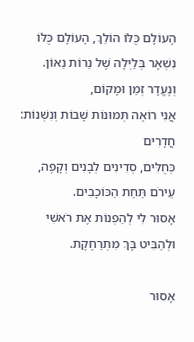הָעוֹלָם כֻּלּוֹ הוֹלֵךְ, הָעוֹלָם כֻּלּוֹ
נִשְׁאָר בְּלַיְלָה שֶׁל נֵרוֹת נֵאוֹן.
וְנֶעֱדָר זְמַן וּמָקוֹם,
אֲנִי רוֹאֶה תְּמוּנוֹת שָׁבוֹת וְנִשְׁנוֹת: חֲדָרִים
כְּחֻלִּים, סְדִינִים לְבָנִים וְקָפֶה,
עֵירֹם תַּחַת הַכּוֹכָבִים.
אָסוּר לִי לְהַפְנוֹת אֶת רֹאשִׁי
וּלְהַבִּיט בָּךְ מִתְרַחֶקֶת.

אָסוּר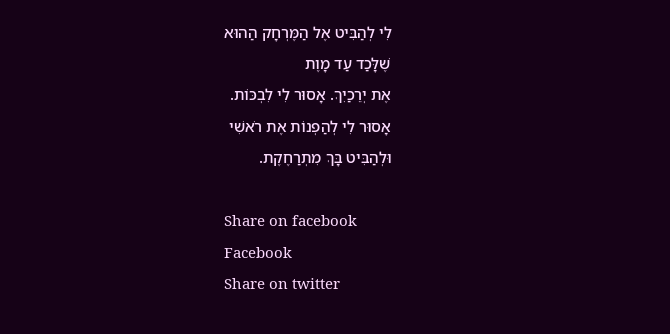לִי לְהַבִּיט אֶל הַמֶּרְחָק הַהוּא
שֶׁלָּכַד עַד מָוֶת
אֶת יְרֵכַיִךְ. אָסוּר לִי לִבְכּוֹת.
אָסוּר לִי לְהַפְנוֹת אֶת רֹאשִׁי
וּלְהַבִּיט בָּךְ מִתְרַחֶקֶת.

Share on facebook
Facebook
Share on twitter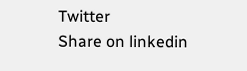Twitter
Share on linkedin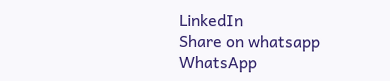LinkedIn
Share on whatsapp
WhatsApp